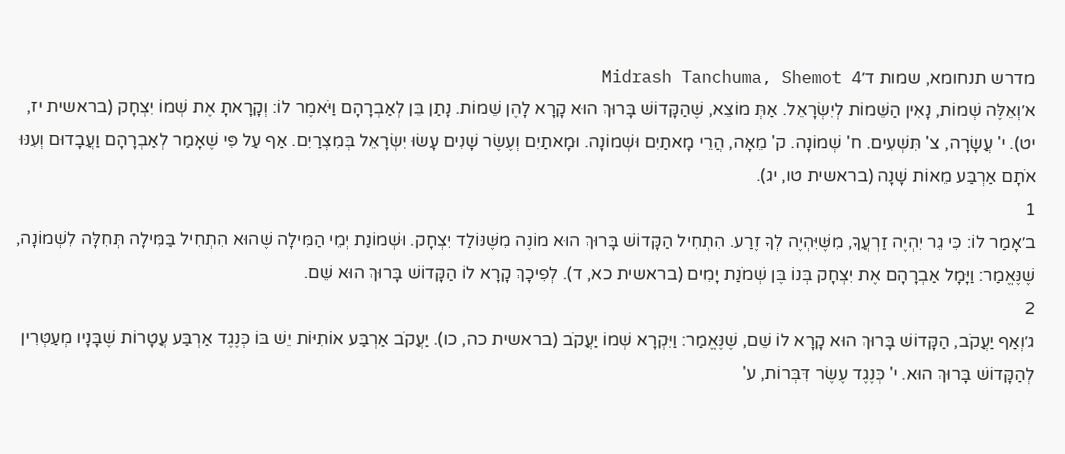מדרש תנחומא, שמות ד׳Midrash Tanchuma, Shemot 4
א׳וְאֵלֶּה שְׁמוֹת, נָאִין הַשֵּׁמוֹת לְיִשְׂרָאֵל. אַתְּ מוֹצֵא, שֶׁהַקָּדוֹשׁ בָּרוּךְ הוּא קָרָא לָהֶן שֵׁמוֹת. נָתַן בֵּן לְאַבְרָהָם וַיֹּאמֶר לוֹ: וְקָרָאתָ אֶת שְׁמוֹ יִצְחָק (בראשית יז, יט). י' עֲשָׂרָה, צ' תִּשְׁעִים. ח' שְׁמוֹנָה. ק' מֵאָה, הֲרֵי מָאתַיִם וּשְׁמוֹנָה. וּמָאתַיִם וְעֶשֶׂר שָׁנִים עָשׂוּ יִשְׂרָאֵל בְּמִצְרַיִם. אַף עַל פִּי שֶׁאָמַר לְאַבְרָהָם וַעֲבָדוּם וְעִנּוּ אֹתָם אַרְבַּע מֵאוֹת שָׁנָה (בראשית טו, יג).
1
ב׳אָמַר לוֹ: כִּי גֵר יִהְיֶה זַרְעֲךָ, מִשֶּׁיִּהְיֶה לְךָ זֶרַע. הִתְחִיל הַקָּדוֹשׁ בָּרוּךְ הוּא מוֹנֶה מִשֶּׁנּוֹלַד יִצְחָק. וּשְׁמוֹנַת יְמֵי הַמִּילָה שֶׁהוּא הִתְחִיל בַּמִּילָה תְּחִלָּה לִשְׁמוֹנָה, שֶׁנֶּאֱמַר: וַיָּמָל אַבְרָהָם אֶת יִצְחָק בְּנוֹ בֶּן שְׁמֹנַת יָמִים (בראשית כא, ד). לְפִיכָךְ קָרָא לוֹ הַקָּדוֹשׁ בָּרוּךְ הוּא שֵׁם.
2
ג׳וְאַף יַעֲקֹב, הַקָּדוֹשׁ בָּרוּךְ הוּא קָרָא לוֹ שֵׁם, שֶׁנֶּאֱמַר: וַיִּקְרָא שְׁמוֹ יַעֲקֹב (בראשית כה, כו). יַעֲקֹב אַרְבַּע אוֹתִיּוֹת יֵשׁ בּוֹ כְּנֶגֶד אַרְבַּע עֲטָרוֹת שֶׁבָּנָיו מְעַטְּרִין לְהַקָּדוֹשׁ בָּרוּךְ הוּא. י' כְּנֶגֶד עֶשֶׂר דִּבְּרוֹת, ע'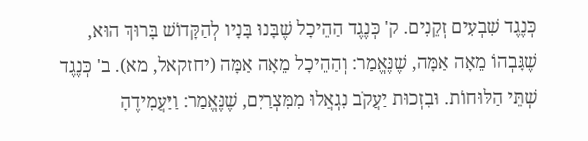כְּנֶגֶד שִׁבְעִים זְקֵנִים. ק' כְּנֶגֶד הַהֵיכָל שֶׁבָּנוּ בָּנָיו לְהַקָּדוֹשׁ בָּרוּךְ הוּא, שֶׁגָּבְהוֹ מֵאָה אַמָּה, שֶׁנֶּאֱמַר: וְהַהֵיכָל מֵאָה אַמָּה (יחזקאל, מא). ב' כְּנֶגֶד שְׁתֵּי הַלּוּחוֹת. וּבִזְכוּת יַעֲקֹב נִגְאֲלוּ מִמִּצְרַיִם, שֶׁנֶּאֱמַר: וַיַּעֲמִידֶהָ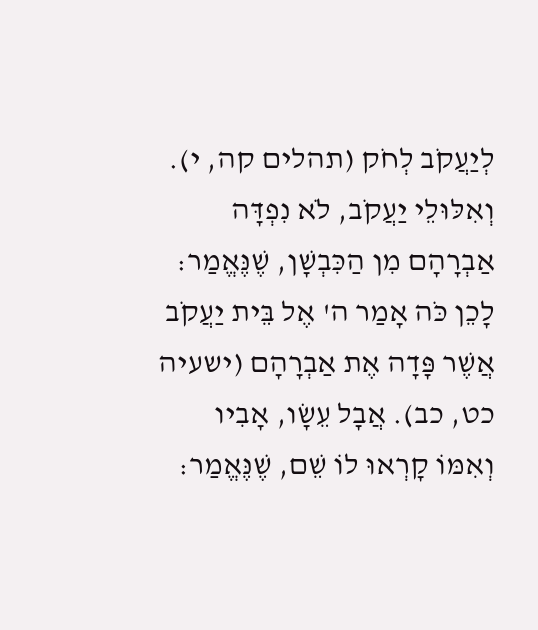לְיַעֲקֹב לְחֹק (תהלים קה, י). וְאִלּוּלֵי יַעֲקֹב, לֹא נִפְדָּה אַבְרָהָם מִן הַכִּבְשָׁן, שֶׁנֶּאֱמַר: לָכֵן כֹּה אָמַר ה' אֶל בֵּית יַעֲקֹב אֲשֶׁר פָּדָה אֶת אַבְרָהָם (ישעיה כט, כב). אֲבָל עֵשָׂו, אָבִיו וְאִמּוֹ קָרְאוּ לוֹ שֵׁם, שֶׁנֶּאֱמַר: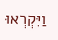וַיִּקְרְאוּ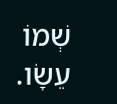שְׁמוֹ עֵשָׂו.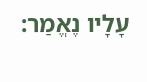עָלָיו נֶאֱמַר: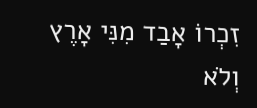זִכְרוֹ אָבַד מִנִּי אָרֶץ וְלֹא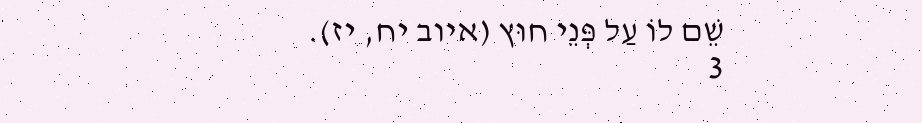שֵׁם לוֹ עַל פְּנֵי חוּץ (איוב יח, יז).
3